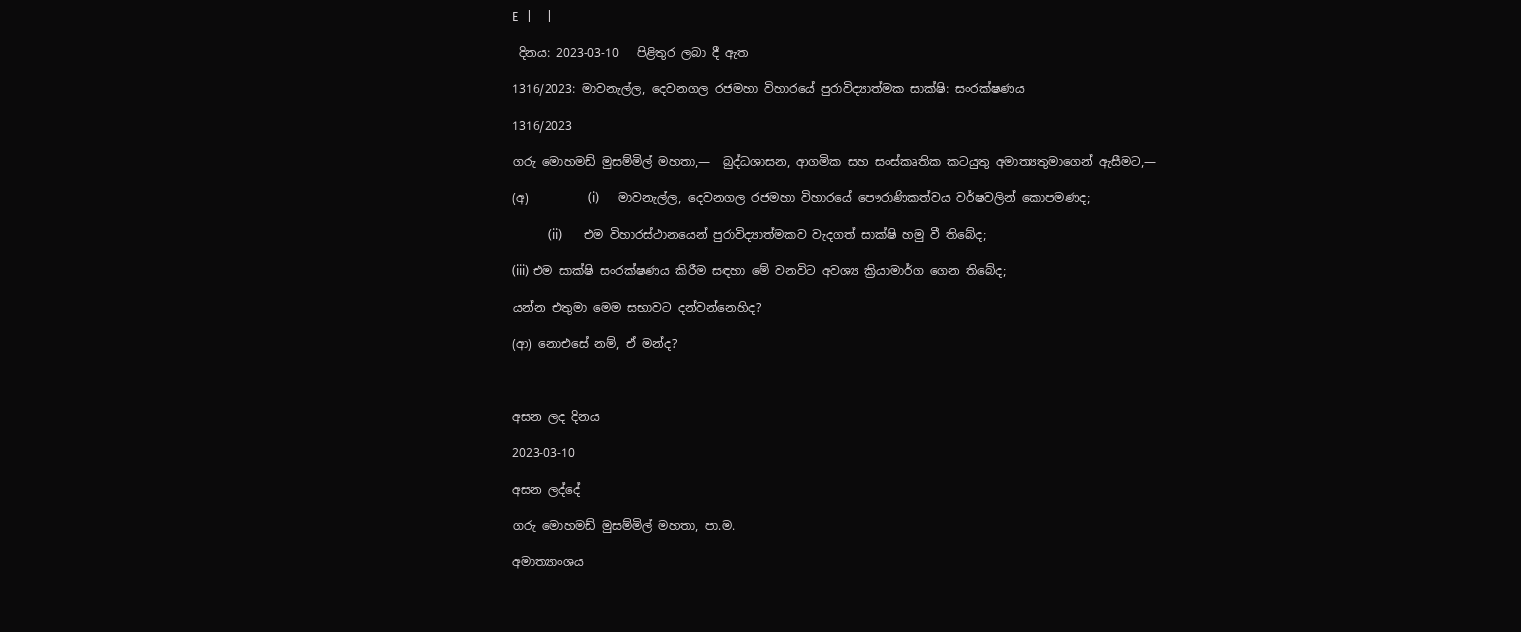E   |     |

 දිනය: 2023-03-10   පිළිතුර ලබා දී ඇත

1316/2023: මාවනැල්ල, දෙවනගල රජමහා විහාරයේ පුරාවිද්‍යාත්මක සාක්ෂි: සංරක්ෂණය

1316/2023

ගරු මොහමඩ් මුසම්මිල් මහතා,—  බුද්ධශාසන, ආගමික සහ සංස්කෘතික කටයුතු අමාත්‍යතුමාගෙන් ඇසීමට,—

(අ)          (i)      මාවනැල්ල, දෙවනගල රජමහා විහාරයේ පෞරාණිකත්වය වර්ෂවලින් කොපමණද;

            (ii)       එම විහාරස්ථානයෙන් පුරාවිද්‍යාත්මකව වැදගත් සාක්ෂි හමු වී තිබේද;

(iii) එම සාක්ෂි සංරක්ෂණය කිරීම සඳහා මේ වනවිට අවශ්‍ය ක්‍රියාමාර්ග ගෙන තිබේද;

යන්න එතුමා මෙම සභාවට දන්වන්නෙහිද?

(ආ) නොඑසේ නම්, ඒ මන්ද?



අසන ලද දිනය

2023-03-10

අසන ලද්දේ

ගරු මොහමඩ් මුසම්මිල් මහතා, පා.ම.

අමාත්‍යාංශය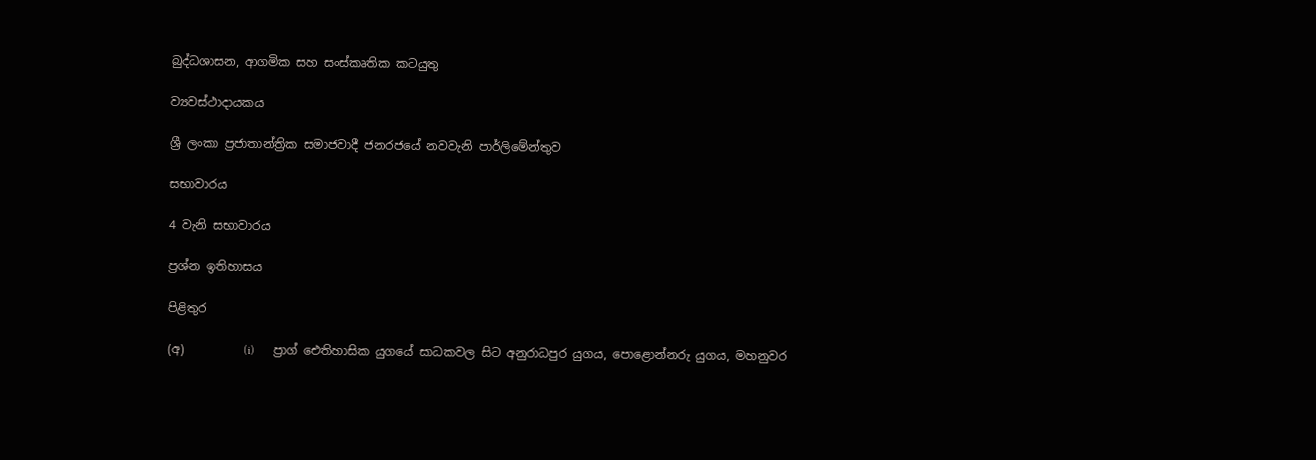බුද්ධශාසන, ආගමික සහ සංස්කෘතික කටයුතු

ව්‍යවස්ථාදායකය

ශ්‍රී ලංකා ප්‍රජාතාන්ත්‍රික සමාජවාදී ජනරජයේ නවවැනි පාර්ලිමේන්තුව

සභාවාරය

4 වැනි සභාවාරය

ප්‍රශ්න ඉතිහාසය

පිළිතුර

(අ)          (i)      ප්‍රාග් ඓතිහාසික යුගයේ සාධකවල සිට අනුරාධපුර යුගය, පොළොන්නරු යුගය, මහනුවර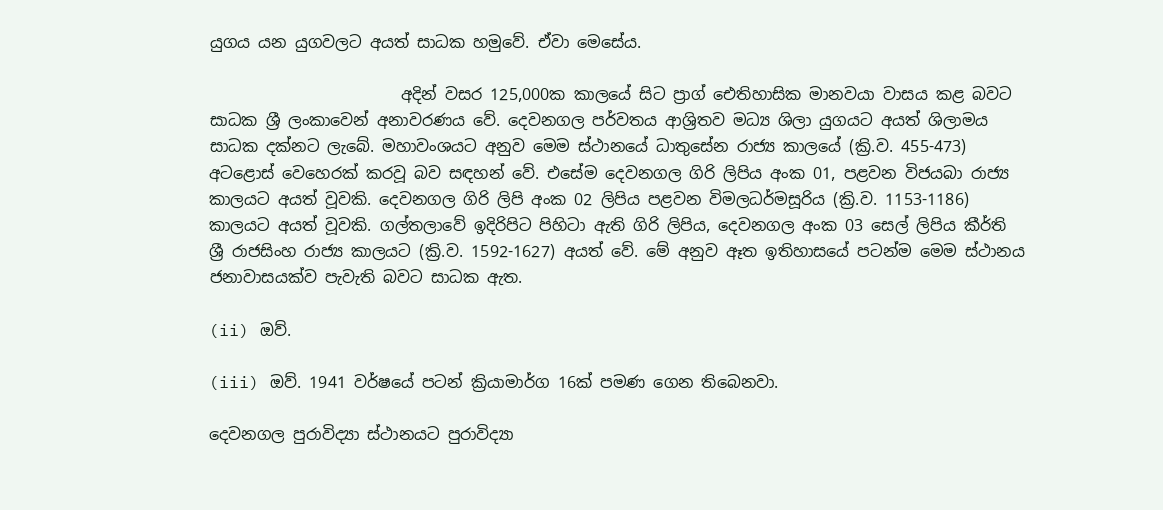යුගය යන යුගවලට අයත් සාධක හමුවේ. ඒවා මෙසේය.

                        අදින් වසර 125,000ක කාලයේ සිට ප්‍රාග් ඓතිහාසික මානවයා වාසය කළ බවට සාධක ශ්‍රී ලංකාවෙන් අනාවරණය වේ. දෙවනගල පර්වතය ආශ්‍රිතව මධ්‍ය ශිලා යුගයට අයත් ශිලාමය සාධක දක්නට ලැබේ. මහාවංශයට අනුව මෙම ස්ථානයේ ධාතුසේන රාජ්‍ය කාලයේ (ක්‍රි.ව. 455-473) අටළොස් වෙහෙරක් කරවූ බව සඳහන් වේ. එසේම දෙවනගල ගිරි ලිපිය අංක 01, පළවන විජයබා රාජ්‍ය කාලයට අයත් වූවකි. දෙවනගල ගිරි ලිපි අංක 02 ලිපිය පළවන විමලධර්මසූරිය (ක්‍රි.ව. 1153-1186) කාලයට අයත් වූවකි. ගල්තලාවේ ඉදිරිපිට පිහිටා ඇති ගිරි ලිපිය, දෙවනගල අංක 03 සෙල් ලිපිය කීර්ති ශ්‍රී රාජසිංහ රාජ්‍ය කාලයට (ක්‍රි.ව. 1592-1627) අයත් වේ. මේ අනුව ඈත ඉතිහාසයේ පටන්ම මෙම ස්ථානය ජනාවාසයක්ව පැවැති බවට සාධක ඇත.

(ii) ඔව්‍‍.

(iii) ඔව්. 1941 වර්ෂයේ පටන් ක්‍රියාමාර්ග 16ක් පමණ ගෙන තිබෙනවා.

දෙවනගල පුරාවිද්‍යා ස්ථානයට පුරාවිද්‍යා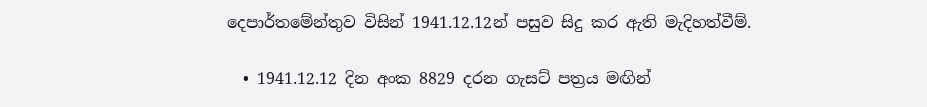දෙපාර්තමේන්තුව විසින් 1941.12.12න් පසුව සිදු කර ඇති ‍මැදිහත්වීම්.

  • 1941.12.12 දින අංක 8829 දරන ගැසට් පත්‍රය මඟින්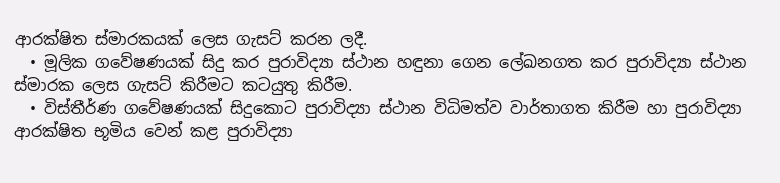ආරක්ෂිත ස්මාරකයක් ලෙස ගැසට් කරන ලදී.
  • මූලික ගවේෂණයක් සිදු කර පුරාවිද්‍යා ස්ථාන හඳුනා ගෙන ලේඛනගත කර පුරාවිද්‍යා ස්ථාන ස්මාරක ලෙස ‍ගැස‍ට් කිරීමට කටයුතු කිරීම.
  • විස්තීර්ණ ගවේෂණයක් සිදුකොට පුරාවිද්‍යා ස්ථාන විධිමත්ව වාර්තාගත කිරීම හා පුරාවිද්‍යා ආරක්ෂිත භූමිය වෙන් කළ පුරාවිද්‍යා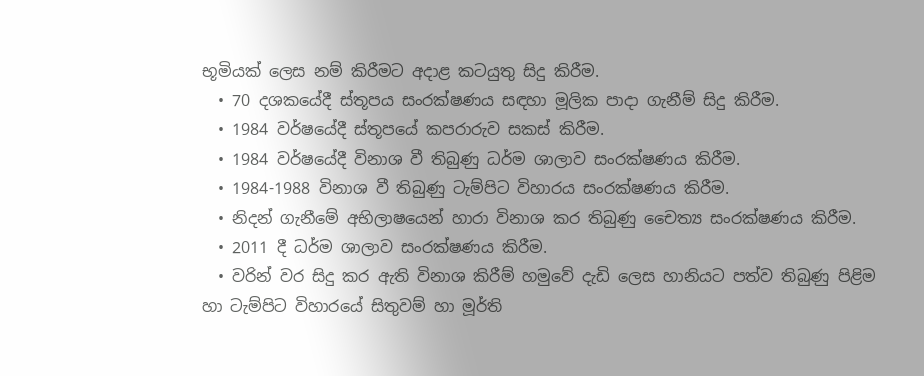භූමියක් ලෙස නම් කිරීමට අදාළ කටයුතු සිදු කිරීම.
  • 70 දශකයේදී ස්තූපය සංරක්ෂණය සඳහා මූලික පාදා ගැනීම් සිදු කිරීම.
  • 1984 වර්ෂයේදී ස්තූපයේ කපරාරුව සකස් කිරීම.
  • 1984 වර්ෂයේදී විනාශ වී තිබුණු ධර්ම ශාලාව සංරක්ෂණය කිරීම.
  • 1984-1988 විනාශ වී තිබුණු ටැම්පිට විහාරය සංරක්ෂණය කිරීම.
  • නිදන් ගැනීමේ අභිලාෂයෙන් හාරා විනාශ කර තිබුණු චෛත්‍ය සංරක්ෂණය කිරීම.
  • 2011 දී ධර්ම ශාලාව සංරක්ෂණය කිරීම.
  • වරින් වර සිදු කර ඇති විනාශ කිරීම් හමුවේ දැඩි ලෙස හානියට පත්ව තිබුණු පිළිම හා ටැම්පිට විහාරයේ සිතුවම් හා මූර්ති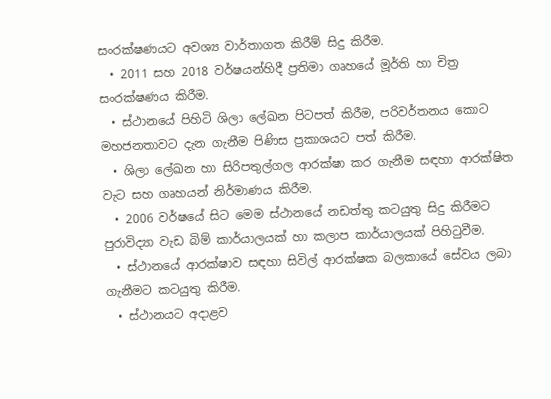සංරක්ෂණයට අවශ්‍ය වාර්තාගත කිරීම් සිදු කිරීම.
  • 2011 සහ 2018 වර්ෂයන්හිදී ප්‍රතිමා ගෘහයේ මූර්ති හා චිත්‍ර සංරක්ෂණය කිරීම.
  • ස්ථානයේ පිහිටි ශිලා ලේඛන පිටපත් කිරීම, පරිවර්තනය කොට මහජනතාවට දැන ගැනීම පිණිස ප්‍රකාශයට පත් කිරීම.
  • ශිලා ලේඛන හා සිරිපතුල්ගල ආරක්ෂා කර ගැනීම සඳහා ආරක්ෂිත වැට සහ ගෘහයන් නිර්මාණය කිරීම.
  • 2006 වර්ෂයේ සිට මෙම ස්ථානයේ නඩත්තු කටයුතු සිදු කිරීමට පුරාවිද්‍යා වැඩ බිම් කාර්යාලයක් හා කලාප කාර්යාලයක් පිහිටුවීම.
  • ස්ථානයේ ආරක්ෂාව සඳහා සිවිල් ආරක්ෂක බලකායේ සේවය ලබා ගැනීමට කටයුතු කිරීම.
  • ස්ථානයට අදාළව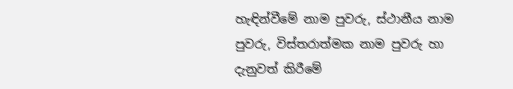හැඳින්වීමේ නාම පුවරු, ස්ථානීය නාම පුවරු, විස්තරාත්මක නාම පුවරු හා දැනුවත් කිරීමේ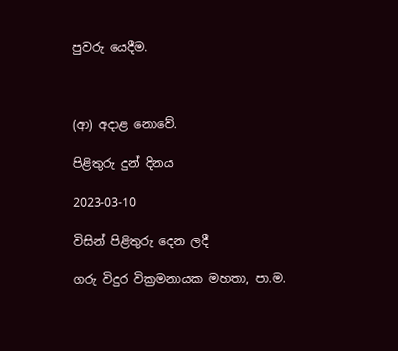පුවරු යෙදීම.



(ආ) අදාළ නොවේ.

පිළිතුරු දුන් දිනය

2023-03-10

විසින් පිළිතුරු දෙන ලදී

ගරු විදුර වික්‍රමනායක මහතා, පා.ම.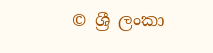© ශ්‍රී ලංකා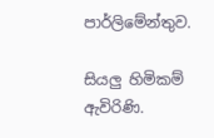පාර්ලි‌මේන්තුව.

සියලු හිමිකම් ඇවිරිණි.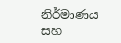නිර්මාණය සහ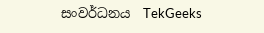සංවර්ධනය  TekGeeks